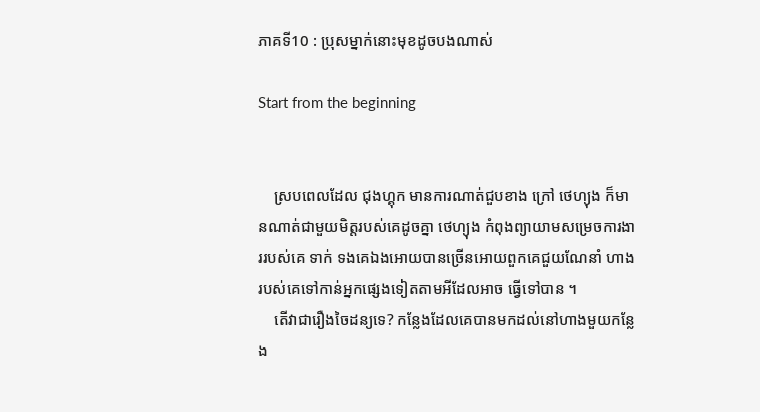ភាគទី10 : ប្រុសម្នាក់នោះមុខដូចបងណាស់

Start from the beginning


    ស្របពេលដែល ជុងហ្គុក មានការណាត់ជួបខាង ក្រៅ ថេហ្យុង ក៏មានណាត់ជាមួយមិត្តរបស់គេដូចគ្នា ថេហ្យុង កំពុងព្យាយាមសម្រេចការងាររបស់គេ ទាក់ ទងគេឯងអោយបានច្រើនអោយពួកគេជួយណែនាំ ហាងរបស់គេទៅកាន់អ្នកផ្សេងទៀតតាមអីដែលអាច ធ្វើទៅបាន ។
    តើវាជារឿងចៃដន្យទេ? កន្លែងដែលគេបានមកដល់នៅហាងមួយកន្លែង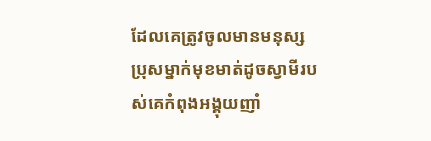ដែលគេត្រូវចូលមានមនុស្សប្រុសម្នាក់មុខមាត់ដូចស្វាមីរបស់គេកំពុងអង្គុយញាំ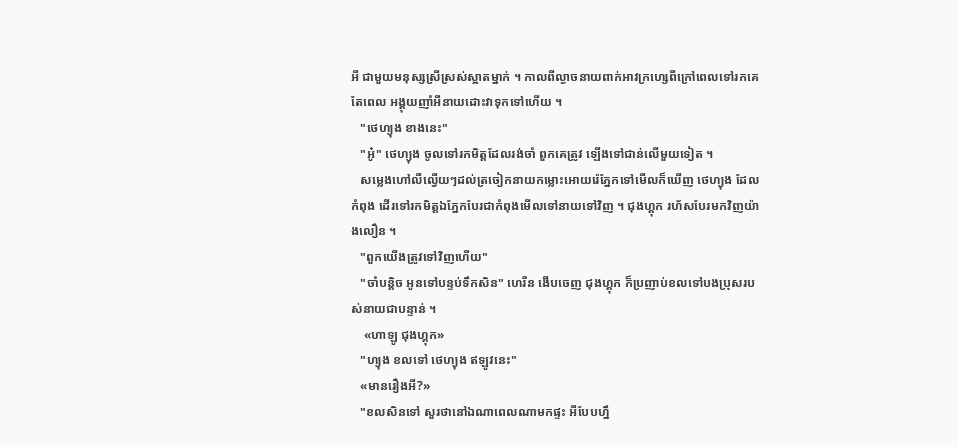អី ជាមួយមនុស្សស្រីស្រស់ស្អាតម្នាក់ ។ កាលពីល្ងាចនាយពាក់អាវក្រហ្សេពីក្រៅពេលទៅរកគេតែពេល អង្គុយញាំអីនាយដោះវាទុកទៅហើយ ។
   "ថេហ្យុង ខាងនេះ"
   "អូ៎" ថេហ្យុង ចូលទៅរកមិត្តដែលរង់ចាំ ពួកគេត្រូវ ឡើងទៅជាន់លើមួយទៀត ។
   សម្លេងហៅលឺល្វើយៗដល់ត្រចៀកនាយកម្លោះអោយរ៉េភ្នែកទៅមើលក៏ឃើញ ថេហ្យុង ដែលកំពុង ដើរទៅរកមិត្តឯភ្នែកបែរជាកំពុងមើលទៅនាយទៅវិញ ។ ជុងហ្គុក រហ័សបែរមកវិញយ៉ាងលឿន ។
   "ពួកយើងត្រូវទៅវិញហើយ"
   "ចាំបន្តិច អូនទៅបន្ទប់ទឹកសិន" ហេរីន ងើបចេញ ជុងហ្គុក ក៏ប្រញាប់ខលទៅបងប្រុសរបស់នាយជាបន្ទាន់ ។
    «ហាឡូ ជុងហ្គុក»
   "ហ្យុង ខលទៅ ថេហ្យុង ឥឡូវនេះ"
   «មានរឿងអី?»
   "ខលសិនទៅ សួរថានៅឯណាពេលណាមកផ្ទះ អីបែបហ្នឹ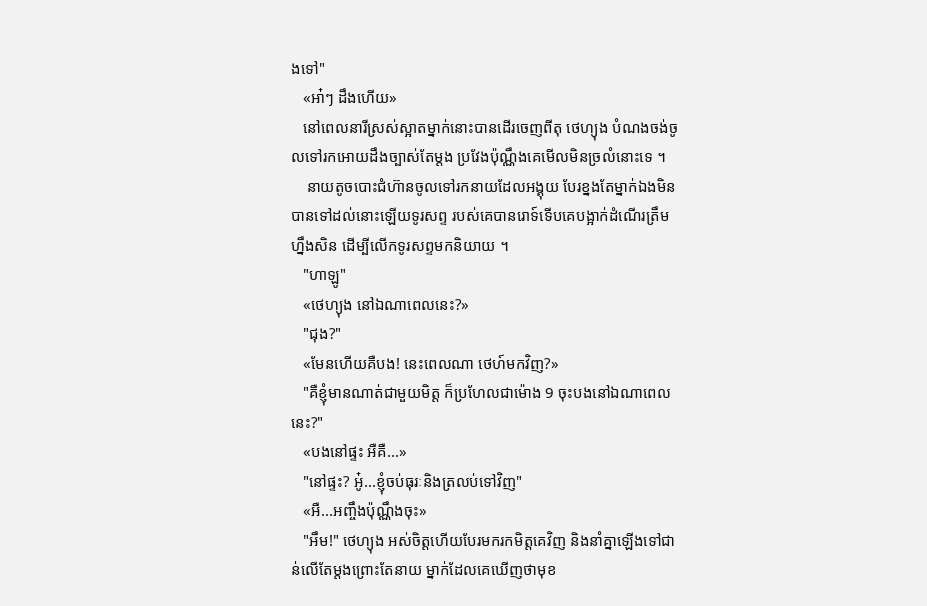ងទៅ"
   «អា៎ៗ ដឹងហើយ»
   នៅពេលនារីស្រស់ស្អាតម្នាក់នោះបានដើរចេញពីតុ ថេហ្យុង បំណងចង់ចូលទៅរកអោយដឹងច្បាស់តែម្តង ប្រវែងប៉ុណ្ណឹងគេមើលមិនច្រលំនោះទេ ។
    នាយតូចបោះជំហ៊ានចូលទៅរកនាយដែលអង្គុយ បែរខ្នងតែម្នាក់ឯងមិនបានទៅដល់នោះឡើយទូរសព្ទ របស់គេបានរោទ៍ទើបគេបង្អាក់ដំណើរត្រឹមហ្នឹងសិន ដើម្បីលើកទូរសព្ទមកនិយាយ ។
   "ហាឡូ"
   «ថេហ្យុង នៅឯណាពេលនេះ?»
   "ជុង?"
   «មែនហើយគឺបង! នេះពេលណា ថេហ៍មកវិញ?»
   "គឺខ្ញុំមានណាត់ជាមួយមិត្ត ក៏ប្រហែលជាម៉ោង 9 ចុះបងនៅឯណាពេលនេះ?"
   «បងនៅផ្ទះ អឺគឺ...»
   "នៅផ្ទះ? អូ៎...ខ្ញុំចប់ធុរៈនិងត្រលប់ទៅវិញ"
   «អឺ...អញ្ចឹងប៉ុណ្ណឹងចុះ»
   "អឹម!" ថេហ្យុង អស់ចិត្តហើយបែរមករកមិត្តគេវិញ និងនាំគ្នាឡើងទៅជាន់លើតែម្តងព្រោះតែនាយ ម្នាក់ដែលគេឃើញថាមុខ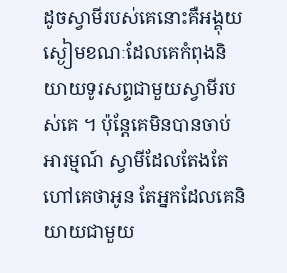ដូចស្វាមីរបស់គេនោះគឺអង្គុយស្ងៀមខណៈដែលគេកំពុងនិយាយទូរសព្ទជាមួយស្វាមីរបស់គេ ។ ប៉ុន្តែគេមិនបានចាប់អារម្មណ៍ ស្វាមីដែលតែងតែហៅគេថាអូន តែអ្នកដែលគេនិយាយជាមួយ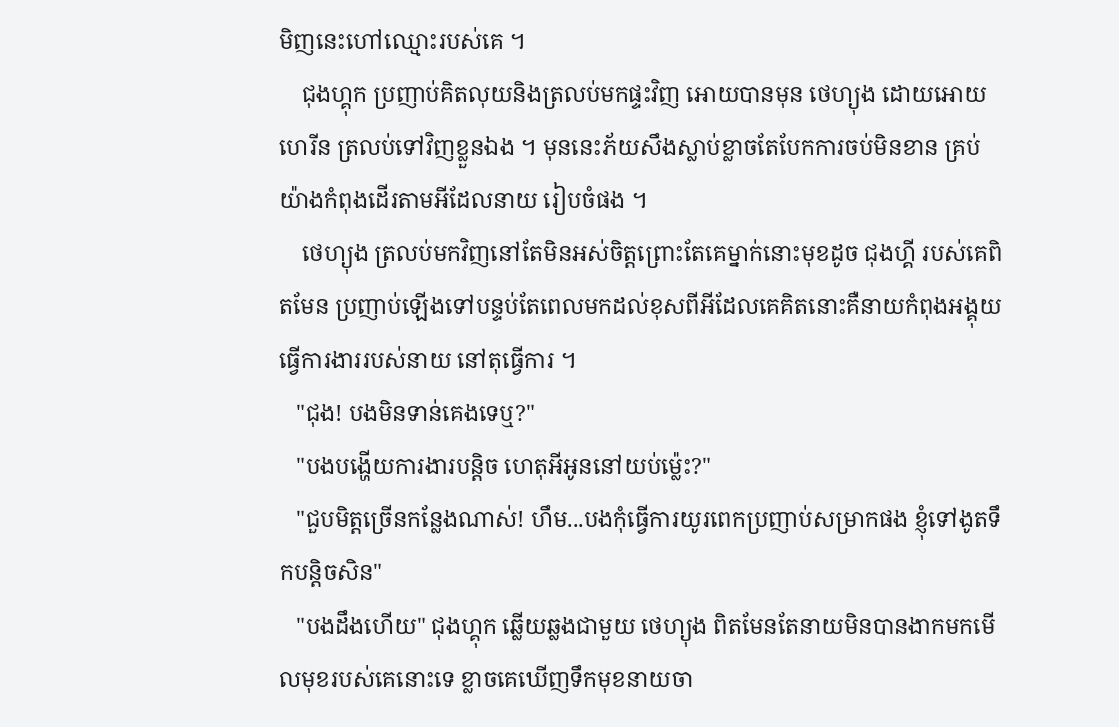មិញនេះហៅឈ្មោះរបស់គេ ។
    ជុងហ្គុក ប្រញាប់គិតលុយនិងត្រលប់មកផ្ទះវិញ អោយបានមុន ថេហ្យុង ដោយអោយ ហេរីន ត្រលប់ទៅវិញខ្លួនឯង ។ មុននេះភ័យសឹងស្លាប់ខ្លាចតែបែកការចប់មិនខាន គ្រប់យ៉ាងកំពុងដើរតាមអីដែលនាយ រៀបចំផង ។
    ថេហ្យុង ត្រលប់មកវិញនៅតែមិនអស់ចិត្តព្រោះតែគេម្នាក់នោះមុខដូច ជុងហ្គី របស់គេពិតមែន ប្រញាប់ឡើងទៅបន្ទប់តែពេលមកដល់ខុសពីអីដែលគេគិតនោះគឺនាយកំពុងអង្គុយធ្វើការងាររបស់នាយ នៅតុធ្វើការ ។
   "ជុង! បងមិនទាន់គេងទេឬ?"
   "បងបង្ហើយការងារបន្តិច ហេតុអីអូននៅយប់ម៉្លេះ?"
   "ជួបមិត្តច្រើនកន្លែងណាស់! ហឹម...បងកុំធ្វើការយូរពេកប្រញាប់សម្រាកផង ខ្ញុំទៅងូតទឹកបន្តិចសិន"
   "បងដឹងហើយ" ជុងហ្គុក ឆ្លើយឆ្លងជាមួយ ថេហ្យុង ពិតមែនតែនាយមិនបានងាកមកមើលមុខរបស់គេនោះទេ ខ្លាចគេឃើញទឹកមុខនាយចា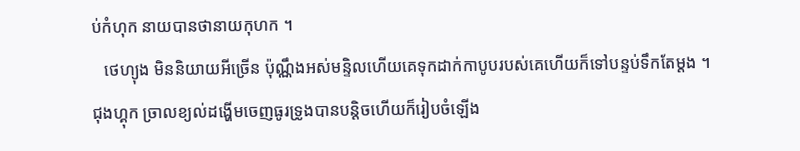ប់កំហុក នាយបានថានាយកុហក ។
   ថេហ្យុង មិននិយាយអីច្រើន ប៉ុណ្ណឹងអស់មន្ទិលហើយគេទុកដាក់កាបូបរបស់គេហើយក៏ទៅបន្ទប់ទឹកតែម្តង ។ ជុងហ្គុក ច្រាលខ្យល់ដង្ហើមចេញធូរទ្រូងបានបន្តិចហើយក៏រៀបចំឡើង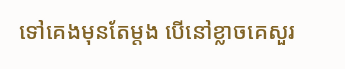ទៅគេងមុនតែម្តង បើនៅខ្លាចគេសួរ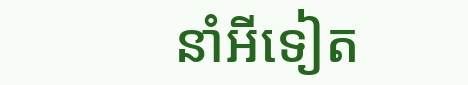នាំអីទៀត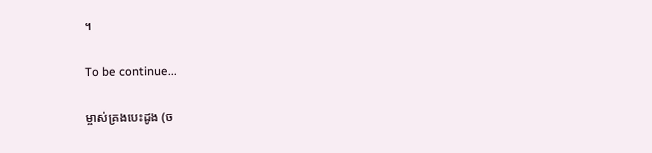។

To be continue...

ម្ចាស់គ្រងបេះដូង (ច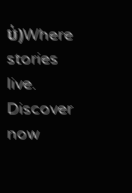ប់)Where stories live. Discover now